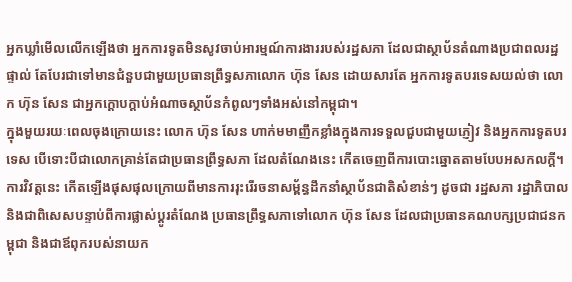អ្នកឃ្លាំមើលលើកឡើងថា អ្នកការទូតមិនសូវចាប់អារម្មណ៍ការងាររបស់រដ្ឋសភា ដែលជាស្ថាប័នតំណាងប្រជាពលរដ្ឋផ្ទាល់ តែបែរជាទៅមានជំនួបជាមួយប្រធានព្រឹទ្ធសភាលោក ហ៊ុន សែន ដោយសារតែ អ្នកការទូតបរទេសយល់ថា លោក ហ៊ុន សែន ជាអ្នកក្ដោបក្តាប់អំណាចស្ថាប័នកំពូលៗទាំងអស់នៅកម្ពុជា។
ក្នុងមួយរយៈពេលចុងក្រោយនេះ លោក ហ៊ុន សែន ហាក់មមាញឹកខ្លាំងក្នុងការទទួលជួបជាមួយភ្ញៀវ និងអ្នកការទូតបរទេស បើទោះបីជាលោកគ្រាន់តែជាប្រធានព្រឹទ្ធសភា ដែលតំណែងនេះ កើតចេញពីការបោះឆ្នោតតាមបែបអសកលក្តី។
ការវិវត្តនេះ កើតឡើងផុសផុលក្រោយពីមានការរុះរើរចនាសម្ព័ន្ធដឹកនាំស្ថាប័នជាតិសំខាន់ៗ ដូចជា រដ្ឋសភា រដ្ឋាភិបាល និងជាពិសេសបន្ទាប់ពីការផ្លាស់ប្ដូរតំណែង ប្រធានព្រឹទ្ធសភាទៅលោក ហ៊ុន សែន ដែលជាប្រធានគណបក្សប្រជាជនកម្ពុជា និងជាឪពុករបស់នាយក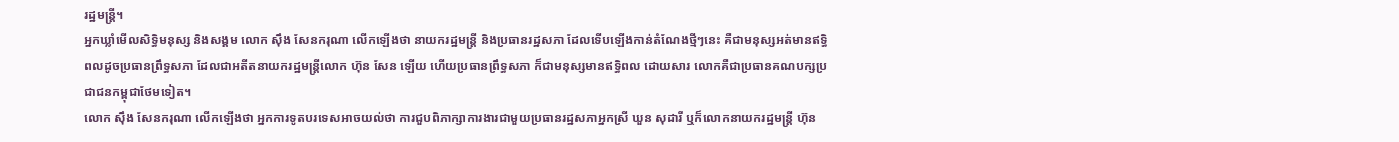រដ្ឋមន្ត្រី។
អ្នកឃ្លាំមើលសិទ្ធិមនុស្ស និងសង្គម លោក ស៊ឹង សែនករុណា លើកឡើងថា នាយករដ្ឋមន្ត្រី និងប្រធានរដ្ឋសភា ដែលទើបឡើងកាន់តំណែងថ្មីៗនេះ គឺជាមនុស្សអត់មានឥទ្ធិពលដូចប្រធានព្រឹទ្ធសភា ដែលជាអតីតនាយករដ្ឋមន្ត្រីលោក ហ៊ុន សែន ឡើយ ហើយប្រធានព្រឹទ្ធសភា ក៏ជាមនុស្សមានឥទ្ធិពល ដោយសារ លោកគឺជាប្រធានគណបក្សប្រជាជនកម្ពុជាថែមទៀត។
លោក ស៊ឹង សែនករុណា លើកឡើងថា អ្នកការទូតបរទេសអាចយល់ថា ការជួបពិភាក្សាការងារជាមួយប្រធានរដ្ឋសភាអ្នកស្រី ឃួន សុដារី ឬក៏លោកនាយករដ្ឋមន្ត្រី ហ៊ុន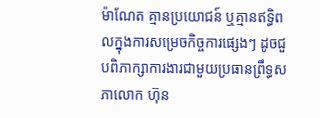ម៉ាណែត គ្មានប្រយោជន៍ ឬគ្មានឥទ្ធិពលក្នុងការសម្រេចកិច្ចការផ្សេងៗ ដូចជួបពិភាក្សាការងារជាមួយប្រធានព្រឹទ្ធសភាលោក ហ៊ុន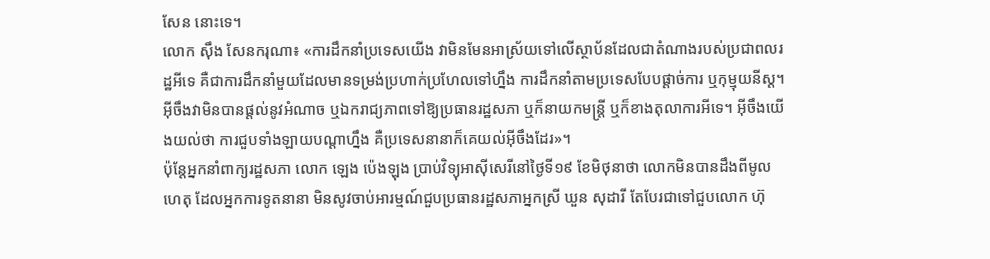សែន នោះទេ។
លោក ស៊ឹង សែនករុណា៖ «ការដឹកនាំប្រទេសយើង វាមិនមែនអាស្រ័យទៅលើស្ថាប័នដែលជាតំណាងរបស់ប្រជាពលរដ្ឋអីទេ គឺជាការដឹកនាំមួយដែលមានទម្រង់ប្រហាក់ប្រហែលទៅហ្នឹង ការដឹកនាំតាមប្រទេសបែបផ្ដាច់ការ ឬកុម្មុយនីស្ត។ អ៊ីចឹងវាមិនបានផ្ដល់នូវអំណាច ឬឯករាជ្យភាពទៅឱ្យប្រធានរដ្ឋសភា ឬក៏នាយកមន្ត្រី ឬក៏ខាងតុលាការអីទេ។ អ៊ីចឹងយើងយល់ថា ការជួបទាំងឡាយបណ្ដាហ្នឹង គឺប្រទេសនានាក៏គេយល់អ៊ីចឹងដែរ»។
ប៉ុន្តែអ្នកនាំពាក្យរដ្ឋសភា លោក ឡេង ប៉េងឡុង ប្រាប់វិទ្យុអាស៊ីសេរីនៅថ្ងៃទី១៩ ខែមិថុនាថា លោកមិនបានដឹងពីមូលហេតុ ដែលអ្នកការទូតនានា មិនសូវចាប់អារម្មណ៍ជួបប្រធានរដ្ឋសភាអ្នកស្រី ឃួន សុដារី តែបែរជាទៅជួបលោក ហ៊ុ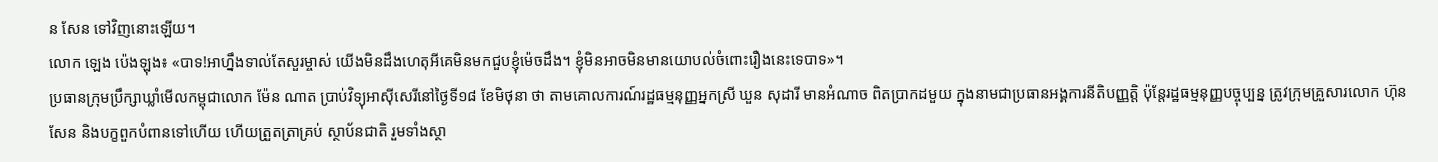ន សែន ទៅវិញនោះឡើយ។
លោក ឡេង ប៉េងឡុង៖ «បាទ!អាហ្នឹងទាល់តែសួរម្ចាស់ យើងមិនដឹងហេតុអីគេមិនមកជួបខ្ញុំម៉េចដឹង។ ខ្ញុំមិនអាចមិនមានយោបល់ចំពោះរឿងនេះទេបាទ»។
ប្រធានក្រុមប្រឹក្សាឃ្លាំមើលកម្ពុជាលោក ម៉ែន ណាត ប្រាប់វិទ្យុអាស៊ីសេរីនៅថ្ងៃទី១៨ ខែមិថុនា ថា តាមគោលការណ៍រដ្ឋធម្មនុញ្ញអ្នកស្រី ឃួន សុដារី មានអំណាច ពិតប្រាកដមួយ ក្នុងនាមជាប្រធានអង្គការនីតិបញ្ញត្តិ ប៉ុន្តែរដ្ឋធម្មនុញ្ញបច្ចុប្បន្ន ត្រូវក្រុមគ្រួសារលោក ហ៊ុន សែន និងបក្ខពួកបំពានទៅហើយ ហើយត្រួតត្រាគ្រប់ ស្ថាប័នជាតិ រួមទាំងស្ថា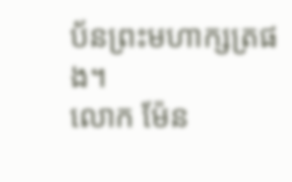ប័នព្រះមហាក្សត្រផង។
លោក ម៉ែន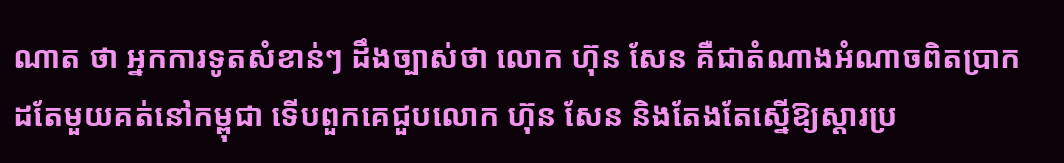ណាត ថា អ្នកការទូតសំខាន់ៗ ដឹងច្បាស់ថា លោក ហ៊ុន សែន គឺជាតំណាងអំណាចពិតប្រាកដតែមួយគត់នៅកម្ពុជា ទើបពួកគេជួបលោក ហ៊ុន សែន និងតែងតែស្នើឱ្យស្ដារប្រ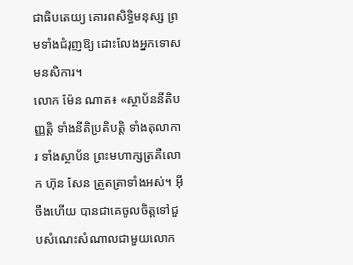ជាធិបតេយ្យ គោរពសិទ្ធិមនុស្ស ព្រមទាំងជំរុញឱ្យ ដោះលែងអ្នកទោសមនសិការ។
លោក ម៉ែន ណាត៖ «ស្ថាប័ននីតិបញ្ញត្តិ ទាំងនីតិប្រតិបត្តិ ទាំងតុលាការ ទាំងស្ថាប័ន ព្រះមហាក្សត្រគឺលោក ហ៊ុន សែន ត្រួតត្រាទាំងអស់។ អ៊ីចឹងហើយ បានជាគេចូលចិត្តទៅជួបសំណេះសំណាលជាមួយលោក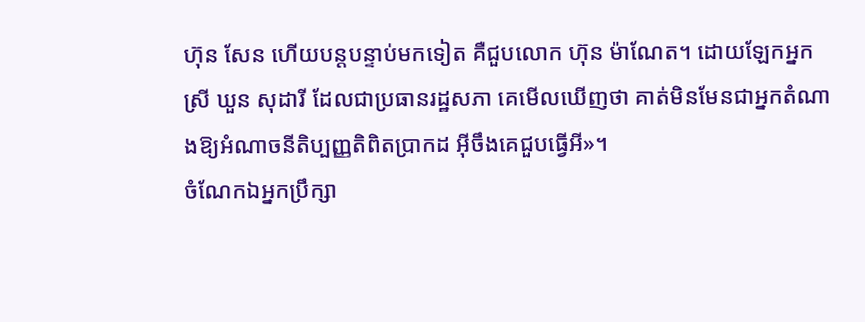ហ៊ុន សែន ហើយបន្តបន្ទាប់មកទៀត គឺជួបលោក ហ៊ុន ម៉ាណែត។ ដោយឡែកអ្នកស្រី ឃួន សុដារី ដែលជាប្រធានរដ្ឋសភា គេមើលឃើញថា គាត់មិនមែនជាអ្នកតំណាងឱ្យអំណាចនីតិប្បញ្ញតិពិតប្រាកដ អ៊ីចឹងគេជួបធ្វើអី»។
ចំណែកឯអ្នកប្រឹក្សា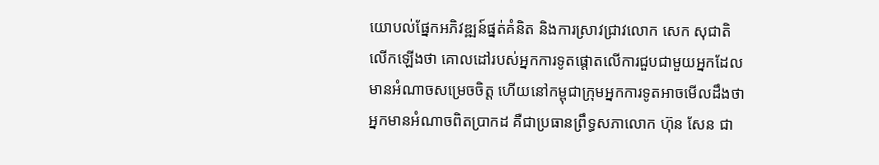យោបល់ផ្នែកអភិវឌ្ឍន៍ផ្នត់គំនិត និងការស្រាវជ្រាវលោក សេក សុជាតិ លើកឡើងថា គោលដៅរបស់អ្នកការទូតផ្តោតលើការជួបជាមួយអ្នកដែលមានអំណាចសម្រេចចិត្ត ហើយនៅកម្ពុជាក្រុមអ្នកការទូតអាចមើលដឹងថា អ្នកមានអំណាចពិតប្រាកដ គឺជាប្រធានព្រឹទ្ធសភាលោក ហ៊ុន សែន ជា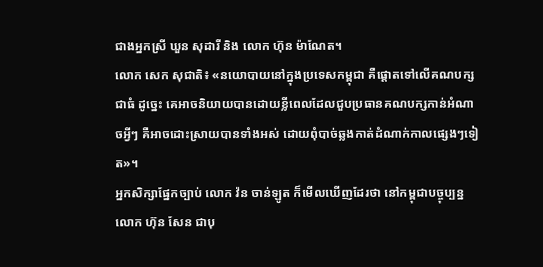ជាងអ្នកស្រី ឃួន សុដារី និង លោក ហ៊ុន ម៉ាណែត។
លោក សេក សុជាតិ៖ «នយោបាយនៅក្នុងប្រទេសកម្ពុជា គឺផ្ដោតទៅលើគណបក្សជាធំ ដូច្នេះ គេអាចនិយាយបានដោយខ្លីពេលដែលជួបប្រធានគណបក្សកាន់អំណាចអ្វីៗ គឺអាចដោះស្រាយបានទាំងអស់ ដោយពុំបាច់ឆ្លងកាត់ដំណាក់កាលផ្សេងៗទៀត»។
អ្នកសិក្សាផ្នែកច្បាប់ លោក វ៉ន ចាន់ឡូត ក៏មើលឃើញដែរថា នៅកម្ពុជាបច្ចុប្បន្ន លោក ហ៊ុន សែន ជាបុ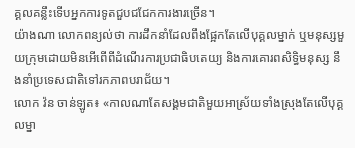គ្គលគន្លឹះទើបអ្នកការទូតជួបជជែកការងារច្រើន។
យ៉ាងណា លោកពន្យល់ថា ការដឹកនាំដែលពឹងផ្អែកតែលើបុគ្គលម្នាក់ ឬមនុស្សមួយក្រុមដោយមិនអើពើពីដំណើរការប្រជាធិបតេយ្យ និងការគោរពសិទ្ធិមនុស្ស នឹងនាំប្រទេសជាតិទៅរកភាពបរាជ័យ។
លោក វ៉ន ចាន់ឡូត៖ «កាលណាតែសង្គមជាតិមួយអាស្រ័យទាំងស្រុងតែលើបុគ្គលម្នា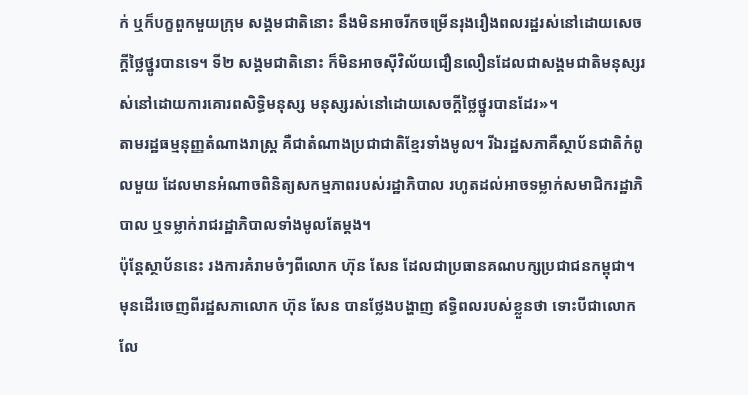ក់ ឬក៏បក្ខពួកមួយក្រុម សង្គមជាតិនោះ នឹងមិនអាចរីកចម្រើនរុងរឿងពលរដ្ឋរស់នៅដោយសេចក្ដីថ្លៃថ្នូរបានទេ។ ទី២ សង្គមជាតិនោះ ក៏មិនអាចស៊ីវិល័យជឿនលឿនដែលជាសង្គមជាតិមនុស្សរស់នៅដោយការគោរពសិទ្ធិមនុស្ស មនុស្សរស់នៅដោយសេចក្ដីថ្លៃថ្នូរបានដែរ»។
តាមរដ្ឋធម្មនុញ្ញតំណាងរាស្ត្រ គឺជាតំណាងប្រជាជាតិខ្មែរទាំងមូល។ រីឯរដ្ឋសភាគឺស្ថាប័នជាតិកំពូលមួយ ដែលមានអំណាចពិនិត្យសកម្មភាពរបស់រដ្ឋាភិបាល រហូតដល់អាចទម្លាក់សមាជិករដ្ឋាភិបាល ឬទម្លាក់រាជរដ្ឋាភិបាលទាំងមូលតែម្ដង។
ប៉ុន្តែស្ថាប័ននេះ រងការគំរាមចំៗពីលោក ហ៊ុន សែន ដែលជាប្រធានគណបក្សប្រជាជនកម្ពុជា។ មុនដើរចេញពីរដ្ឋសភាលោក ហ៊ុន សែន បានថ្លែងបង្ហាញ ឥទ្ធិពលរបស់ខ្លួនថា ទោះបីជាលោកលែ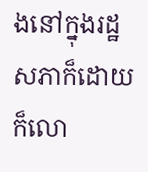ងនៅក្នុងរដ្ឋសភាក៏ដោយ ក៏លោ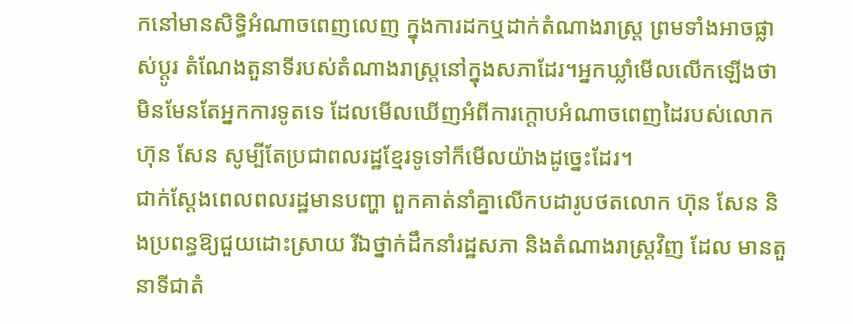កនៅមានសិទ្ធិអំណាចពេញលេញ ក្នុងការដកឬដាក់តំណាងរាស្ត្រ ព្រមទាំងអាចផ្លាស់ប្ដូរ តំណែងតួនាទីរបស់តំណាងរាស្ត្រនៅក្នុងសភាដែរ។អ្នកឃ្លាំមើលលើកឡើងថា មិនមែនតែអ្នកការទូតទេ ដែលមើលឃើញអំពីការក្ដោបអំណាចពេញដៃរបស់លោក ហ៊ុន សែន សូម្បីតែប្រជាពលរដ្ឋខ្មែរទូទៅក៏មើលយ៉ាងដូច្នេះដែរ។
ជាក់ស្ដែងពេលពលរដ្ឋមានបញ្ហា ពួកគាត់នាំគ្នាលើកបដារូបថតលោក ហ៊ុន សែន និងប្រពន្ធឱ្យជួយដោះស្រាយ រីឯថ្នាក់ដឹកនាំរដ្ឋសភា និងតំណាងរាស្ត្រវិញ ដែល មានតួនាទីជាតំ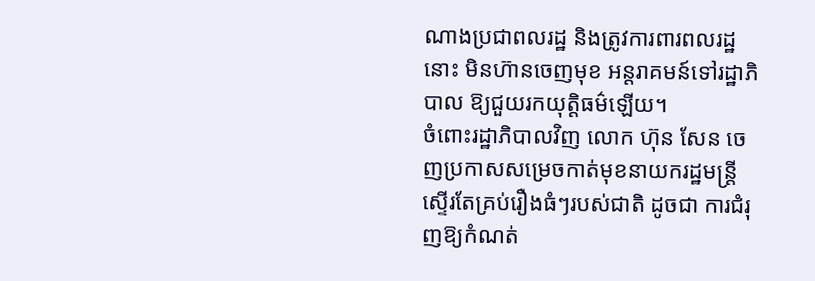ណាងប្រជាពលរដ្ឋ និងត្រូវការពារពលរដ្ឋនោះ មិនហ៊ានចេញមុខ អន្តរាគមន៍ទៅរដ្ឋាភិបាល ឱ្យជួយរកយុត្តិធម៌ឡើយ។
ចំពោះរដ្ឋាភិបាលវិញ លោក ហ៊ុន សែន ចេញប្រកាសសម្រេចកាត់មុខនាយករដ្ឋមន្ត្រីស្ទើរតែគ្រប់រឿងធំៗរបស់ជាតិ ដូចជា ការជំរុញឱ្យកំណត់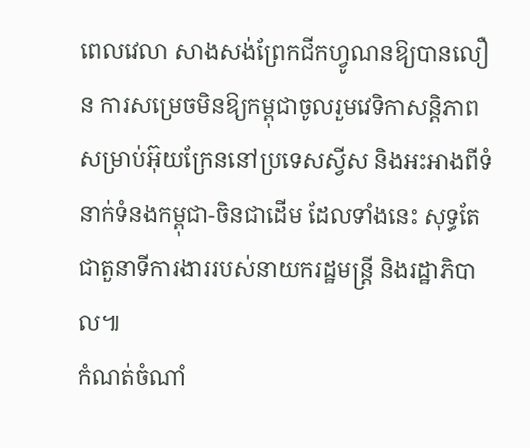ពេលវេលា សាងសង់ព្រែកជីកហ្វូណនឱ្យបានលឿន ការសម្រេចមិនឱ្យកម្ពុជាចូលរួមវេទិកាសន្តិភាពសម្រាប់អ៊ុយក្រែននៅប្រទេសស្វីស និងអះអាងពីទំនាក់ទំនងកម្ពុជា-ចិនជាដើម ដែលទាំងនេះ សុទ្ធតែជាតួនាទីការងាររបស់នាយករដ្ឋមន្ត្រី និងរដ្ឋាភិបាល៕
កំណត់ចំណាំ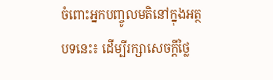ចំពោះអ្នកបញ្ចូលមតិនៅក្នុងអត្ថបទនេះ៖ ដើម្បីរក្សាសេចក្ដីថ្លៃ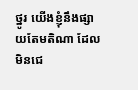ថ្នូរ យើងខ្ញុំនឹងផ្សាយតែមតិណា ដែលមិនជេ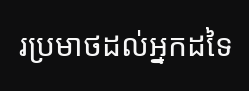រប្រមាថដល់អ្នកដទៃ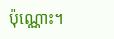ប៉ុណ្ណោះ។